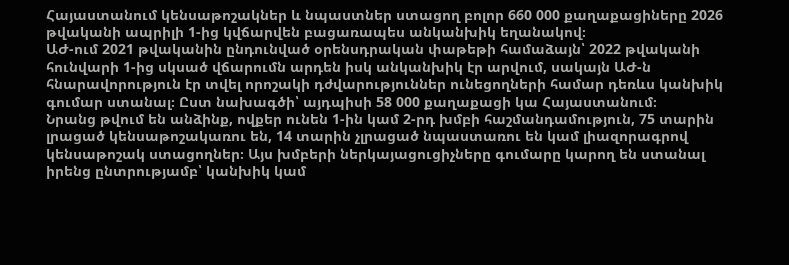Հայաստանում կենսաթոշակներ և նպաստներ ստացող բոլոր 660 000 քաղաքացիները 2026 թվականի ապրիլի 1-ից կվճարվեն բացառապես անկանխիկ եղանակով։
ԱԺ-ում 2021 թվականին ընդունված օրենսդրական փաթեթի համաձայն՝ 2022 թվականի հունվարի 1-ից սկսած վճարումն արդեն իսկ անկանխիկ էր արվում, սակայն ԱԺ-ն հնարավորություն էր տվել որոշակի դժվարություններ ունեցողների համար դեռևս կանխիկ գումար ստանալ։ Ըստ նախագծի՝ այդպիսի 58 000 քաղաքացի կա Հայաստանում։
Նրանց թվում են անձինք, ովքեր ունեն 1-ին կամ 2-րդ խմբի հաշմանդամություն, 75 տարին լրացած կենսաթոշակառու են, 14 տարին չլրացած նպաստառու են կամ լիազորագրով կենսաթոշակ ստացողներ։ Այս խմբերի ներկայացուցիչները գումարը կարող են ստանալ իրենց ընտրությամբ՝ կանխիկ կամ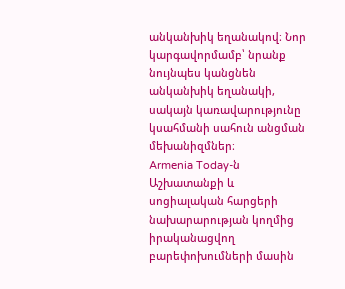անկանխիկ եղանակով։ Նոր կարգավորմամբ՝ նրանք նույնպես կանցնեն անկանխիկ եղանակի, սակայն կառավարությունը կսահմանի սահուն անցման մեխանիզմներ։
Armenia Today-ն Աշխատանքի և սոցիալական հարցերի նախարարության կողմից իրականացվող բարեփոխումների մասին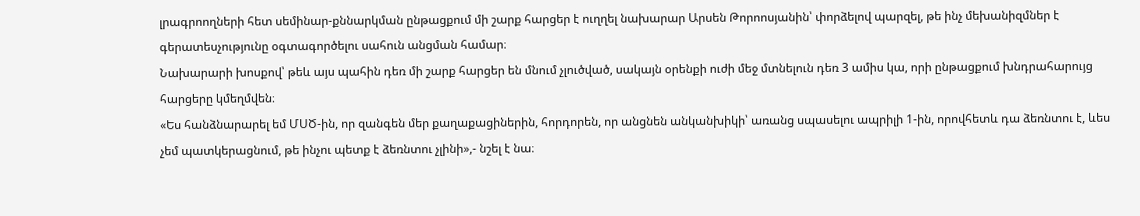լրագրոողների հետ սեմինար-քննարկման ընթացքում մի շարք հարցեր է ուղղել նախարար Արսեն Թորոոսյանին՝ փորձելով պարզել, թե ինչ մեխանիզմներ է գերատեսչությունը օգտագործելու սահուն անցման համար։
Նախարարի խոսքով՝ թեև այս պահին դեռ մի շարք հարցեր են մնում չլուծված, սակայն օրենքի ուժի մեջ մտնելուն դեռ 3 ամիս կա, որի ընթացքում խնդրահարույց հարցերը կմեղմվեն։
«Ես հանձնարարել եմ ՄՍԾ-ին, որ զանգեն մեր քաղաքացիներին, հորդորեն, որ անցնեն անկանխիկի՝ առանց սպասելու ապրիլի 1-ին, որովհետև դա ձեռնտու է, ևես չեմ պատկերացնում, թե ինչու պետք է ձեռնտու չլինի»,- նշել է նա։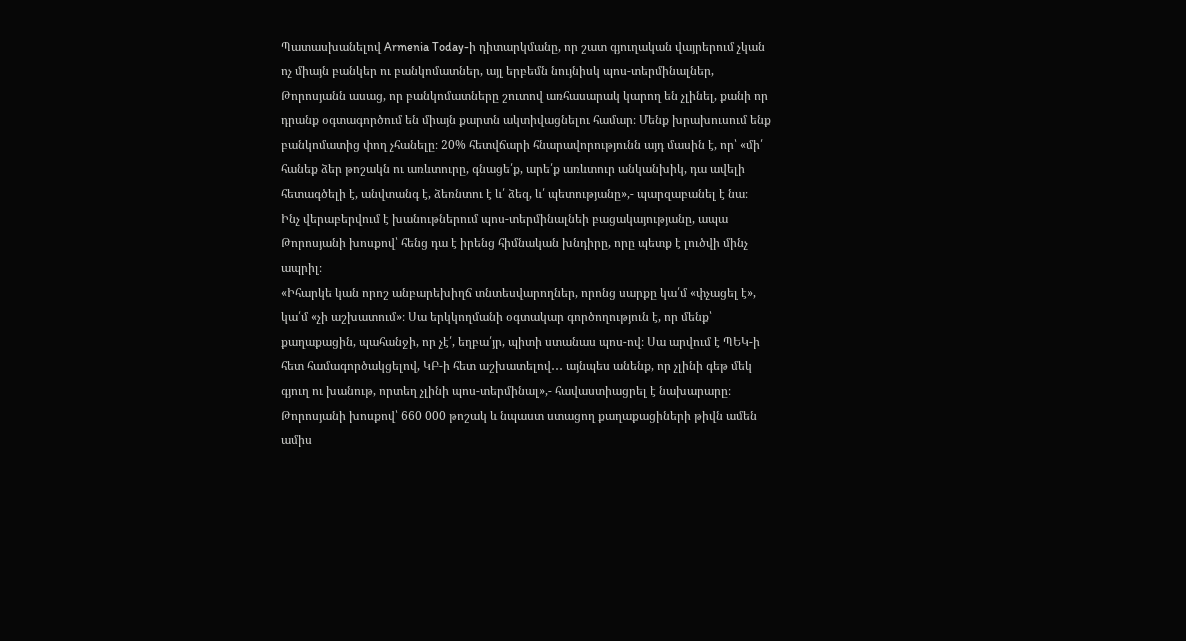Պատասխանելով Armenia Today-ի դիտարկմանը, որ շատ գյուղական վայրերում չկան ոչ միայն բանկեր ու բանկոմատներ, այլ երբեմն նույնիսկ պոս-տերմինալներ, Թորոսյանն ասաց, որ բանկոմատները շուտով առհասարակ կարող են չլինել, քանի որ դրանք օգտագործում են միայն քարտն ակտիվացնելու համար։ Մենք խրախուսում ենք բանկոմատից փող չհանելը։ 20% հետվճարի հնարավորությունն այդ մասին է, որ՝ «մի՛ հանեք ձեր թոշակն ու առևտուրը, գնացե՛ք, արե՛ք առևտուր անկանխիկ, դա ավելի հետագծելի է, անվտանգ է, ձեռնտու է և՛ ձեզ, և՛ պետությանը»,- պարզաբանել է նա։
Ինչ վերաբերվում է խանութներում պոս-տերմինալնեի բացակայությանը, ապա Թորոսյանի խոսքով՝ հենց դա է իրենց հիմնական խնդիրը, որը պետք է լուծվի մինչ ապրիլ։
«Իհարկե կան որոշ անբարեխիղճ տնտեսվարողներ, որոնց սարքը կա՛մ «փչացել է», կա՛մ «չի աշխատում»։ Սա երկկողմանի օգտակար գործողություն է, որ մենք՝ քաղաքացին, պահանջի, որ չէ՛, եղբա՛յր, պիտի ստանաս պոս-ով։ Սա արվում է ՊԵԿ-ի հետ համագործակցելով, ԿԲ-ի հետ աշխատելով․․․ այնպես անենք, որ չլինի գեթ մեկ գյուղ ու խանութ, որտեղ չլինի պոս-տերմինալ»,- հավաստիացրել է նախարարը։
Թորոսյանի խոսքով՝ 660 000 թոշակ և նպաստ ստացող քաղաքացիների թիվն ամեն ամիս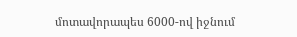մոտավորապես 6000-ով իջնում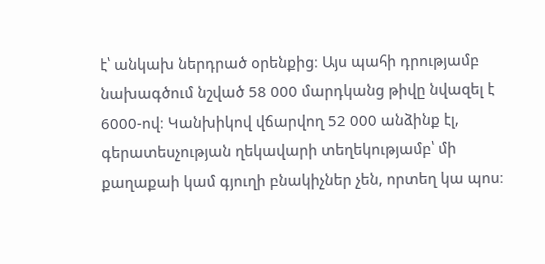է՝ անկախ ներդրած օրենքից։ Այս պահի դրությամբ նախագծում նշված 58 000 մարդկանց թիվը նվազել է 6000-ով։ Կանխիկով վճարվող 52 000 անձինք էլ, գերատեսչության ղեկավարի տեղեկությամբ՝ մի քաղաքաի կամ գյուղի բնակիչներ չեն, որտեղ կա պոս։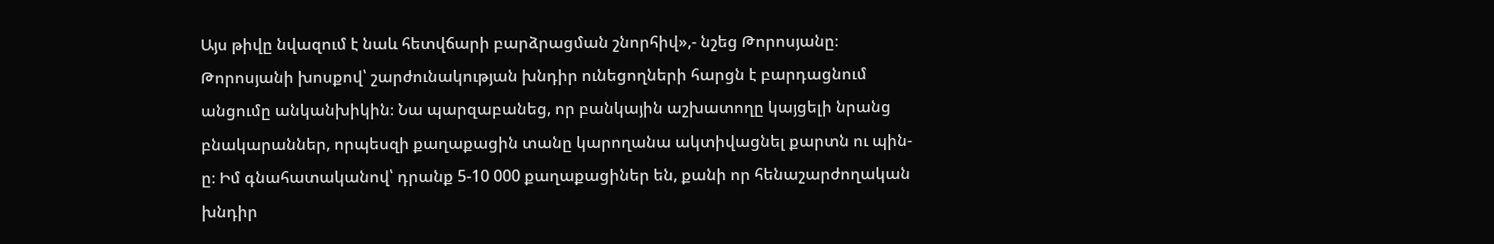Այս թիվը նվազում է նաև հետվճարի բարձրացման շնորհիվ»,- նշեց Թորոսյանը։
Թորոսյանի խոսքով՝ շարժունակության խնդիր ունեցողների հարցն է բարդացնում անցումը անկանխիկին։ Նա պարզաբանեց, որ բանկային աշխատողը կայցելի նրանց բնակարաններ, որպեսզի քաղաքացին տանը կարողանա ակտիվացնել քարտն ու պին-ը։ Իմ գնահատականով՝ դրանք 5-10 000 քաղաքացիներ են, քանի որ հենաշարժողական խնդիր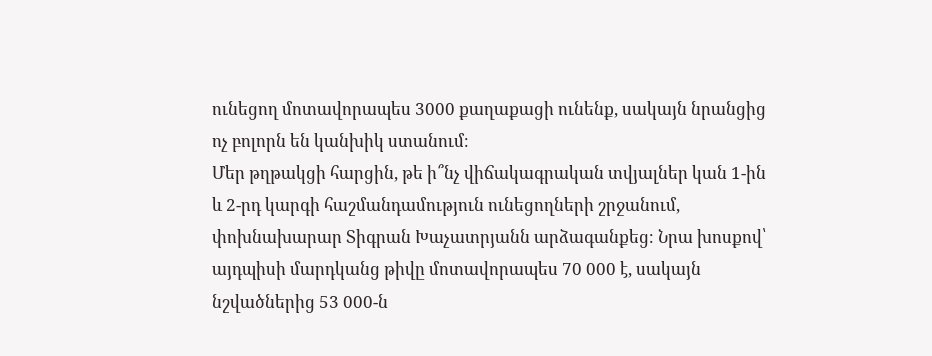ունեցող մոտավորապես 3000 քաղաքացի ունենք, սակայն նրանցից ոչ բոլորն են կանխիկ ստանում։
Մեր թղթակցի հարցին, թե ի՞նչ վիճակագրական տվյալներ կան 1-ին և 2-րդ կարգի հաշմանդամություն ունեցողների շրջանում, փոխնախարար Տիգրան Խաչատրյանն արձագանքեց։ Նրա խոսքով՝ այդպիսի մարդկանց թիվը մոտավորապես 70 000 է, սակայն նշվածներից 53 000-ն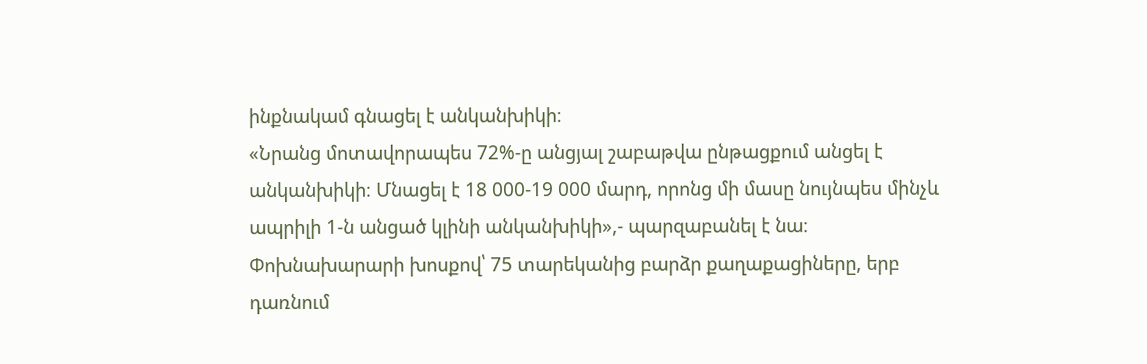ինքնակամ գնացել է անկանխիկի։
«Նրանց մոտավորապես 72%-ը անցյալ շաբաթվա ընթացքում անցել է անկանխիկի։ Մնացել է 18 000-19 000 մարդ, որոնց մի մասը նույնպես մինչև ապրիլի 1-ն անցած կլինի անկանխիկի»,- պարզաբանել է նա։
Փոխնախարարի խոսքով՝ 75 տարեկանից բարձր քաղաքացիները, երբ դառնում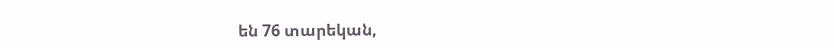են 76 տարեկան,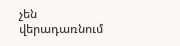չեն վերադառնում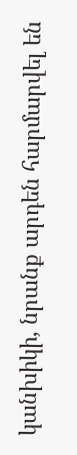կանխիկի, նրանք արդեն հարմարվել են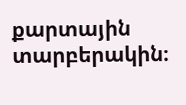քարտային տարբերակին։